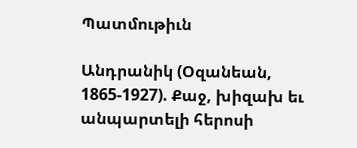Պատմութիւն

Անդրանիկ (Օզանեան, 1865-1927). Քաջ, խիզախ եւ անպարտելի հերոսի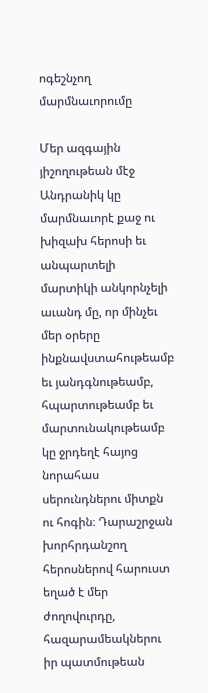ոգեշնչող մարմնաւորումը

Մեր ազգային յիշողութեան մէջ Անդրանիկ կը մարմնաւորէ քաջ ու խիզախ հերոսի եւ անպարտելի մարտիկի անկորնչելի աւանդ մը, որ մինչեւ մեր օրերը ինքնավստահութեամբ եւ յանդգնութեամբ, հպարտութեամբ եւ մարտունակութեամբ կը ջրդեղէ հայոց նորահաս սերունդներու միտքն ու հոգին։ Դարաշրջան խորհրդանշող հերոսներով հարուստ եղած է մեր ժողովուրդը, հազարամեակներու իր պատմութեան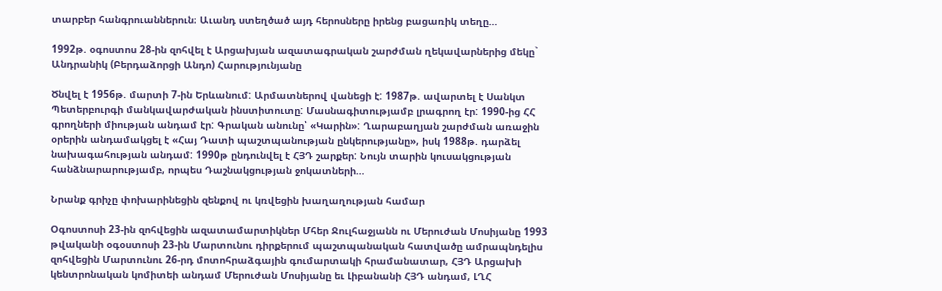տարբեր հանգրուաններուն։ Աւանդ ստեղծած այդ հերոսները իրենց բացառիկ տեղը…

1992թ. օգոստոս 28-ին զոհվել է Արցախյան ազատագրական շարժման ղեկավարներից մեկը` Անդրանիկ (Բերդաձորցի Անդո) Հարությունյանը

Ծնվել է 1956թ. մարտի 7-ին Երևանում: Արմատներով վանեցի է: 1987թ. ավարտել է Սանկտ Պետերբուրգի մանկավարժական ինստիտուտը: Մասնագիտությամբ լրագրող էր: 1990-ից ՀՀ գրողների միության անդամ էր: Գրական անունը՝ «Կարին»: Ղարաբաղյան շարժման առաջին օրերին անդամակցել է «Հայ Դատի պաշտպանության ընկերությանը», իսկ 1988թ. դարձել նախագահության անդամ: 1990թ ընդունվել է ՀՅԴ շարքեր: Նույն տարին կուսակցության հանձնարարությամբ, որպես Դաշնակցության ջոկատների…

Նրանք գրիչը փոխարինեցին զենքով ու կռվեցին խաղաղության համար

Օգոստոսի 23-ին զոհվեցին ազատամարտիկներ Մհեր Ջուլհաջյանն ու Մերուժան Մոսիյանը 1993 թվականի օգօստոսի 23-ին Մարտունու դիրքերում պաշտպանական հատվածը ամրապնդելիս զոհվեցին Մարտունու 26-րդ մոտոհրաձգային գումարտակի հրամանատար, ՀՅԴ Արցախի կենտրոնական կոմիտեի անդամ Մերուժան Մոսիյանը եւ Լիբանանի ՀՅԴ անդամ, ԼՂՀ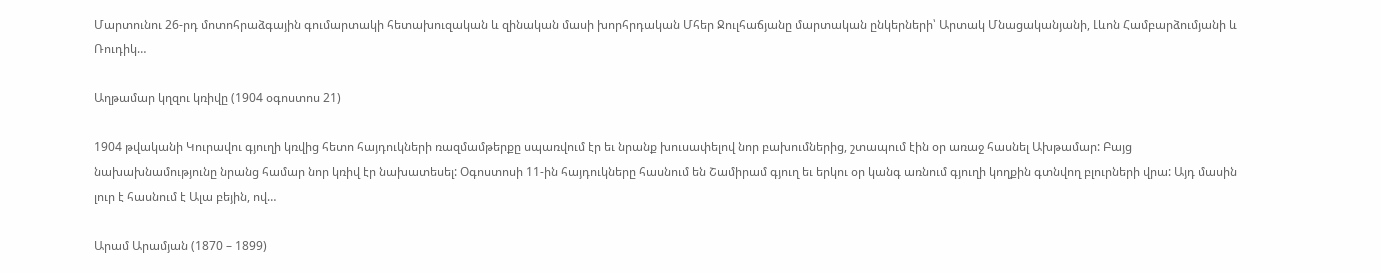Մարտունու 26-րդ մոտոհրաձգային գումարտակի հետախուզական և զինական մասի խորհրդական Մհեր Ջուլհաճյանը մարտական ընկերների՝ Արտակ Մնացականյանի, Լևոն Համբարձումյանի և Ռուդիկ…

Աղթամար կղզու կռիվը (1904 օգոստոս 21)

1904 թվականի Կուրավու գյուղի կռվից հետո հայդուկների ռազմամթերքը սպառվում էր եւ նրանք խուսափելով նոր բախումներից, շտապում էին օր առաջ հասնել Ախթամար: Բայց նախախնամությունը նրանց համար նոր կռիվ էր նախատեսել: Օգոստոսի 11-ին հայդուկները հասնում են Շամիրամ գյուղ եւ երկու օր կանգ առնում գյուղի կողքին գտնվող բլուրների վրա: Այդ մասին լուր է հասնում է Ալա բեյին, ով…

Արամ Արամյան (1870 – 1899)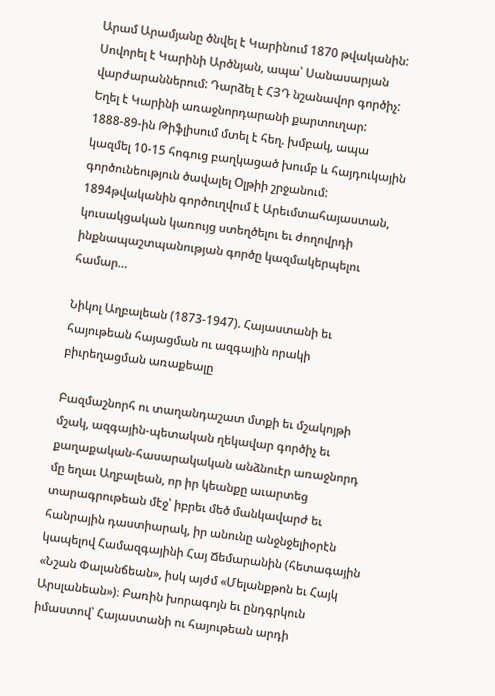Արամ Արամյանը ծնվել է Կարինում 1870 թվականին: Սովորել է Կարինի Արծնյան, ապա՝ Սանասարյան վարժարաններում: Դարձել է ՀՅԴ նշանավոր գործիչ: Եղել է Կարինի առաջնորդարանի քարտուղար: 1888-89-ին Թիֆլիսում մտել է հեղ. խմբակ, ապա կազմել 10-15 հոգուց բաղկացած խումբ և հայդուկային գործունեություն ծավալել Օլթիի շրջանում: 1894թվականին գործուղվում է Արեւմտահայաստան, կուսակցական կառույց ստեղծելու եւ ժողովրդի ինքնապաշտպանության գործը կազմակերպելու համար…

Նիկոլ Աղբալեան (1873-1947). Հայաստանի եւ հայութեան հայացման ու ազգային որակի բիւրեղացման առաքեալը

Բազմաշնորհ ու տաղանդաշատ մտքի եւ մշակոյթի մշակ, ազգային-պետական ղեկավար գործիչ եւ քաղաքական-հասարակական անձնուէր առաջնորդ մը եղաւ Աղբալեան, որ իր կեանքը աւարտեց տարագրութեան մէջ՝ իբրեւ մեծ մանկավարժ եւ հանրային դաստիարակ, իր անունը անջնջելիօրէն կապելով Համազգայինի Հայ Ճեմարանին (հետագային «Նշան Փալանճեան», իսկ այժմ «Մելանքթոն եւ Հայկ Արսլանեան»)։ Բառին խորագոյն եւ ընդգրկուն իմաստով՝ Հայաստանի ու հայութեան արդի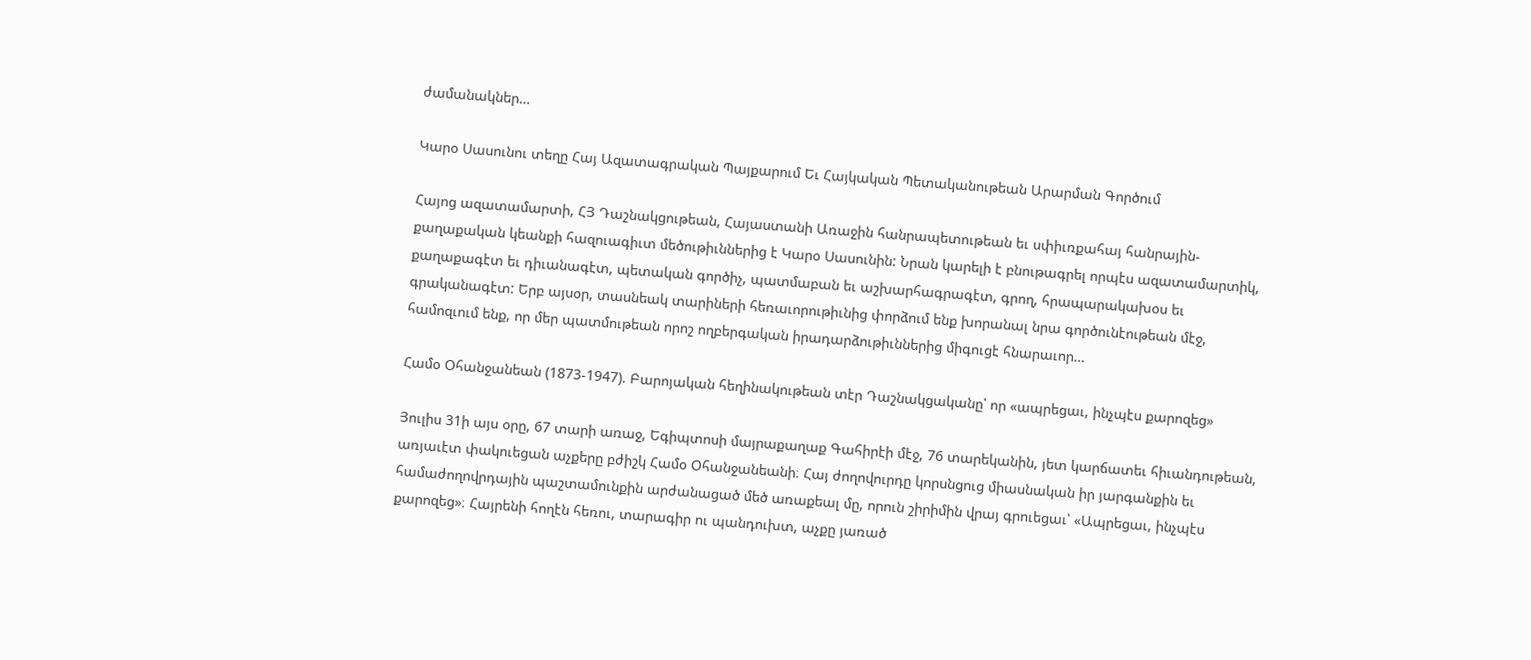ժամանակներ…

Կարօ Սասունու տեղը Հայ Ազատագրական Պայքարում Եւ Հայկական Պետականութեան Արարման Գործում

Հայոց ազատամարտի, ՀՅ Դաշնակցութեան, Հայաստանի Առաջին հանրապետութեան եւ սփիւռքահայ հանրային-քաղաքական կեանքի հազուագիւտ մեծութիւններից է Կարօ Սասունին: Նրան կարելի է բնութագրել որպէս ազատամարտիկ, քաղաքագէտ եւ դիւանագէտ, պետական գործիչ, պատմաբան եւ աշխարհագրագէտ, գրող, հրապարակախօս եւ գրականագէտ: Երբ այսօր, տասնեակ տարիների հեռաւորութիւնից փորձում ենք խորանալ նրա գործունէութեան մէջ, համոզւում ենք, որ մեր պատմութեան որոշ ողբերգական իրադարձութիւններից միգուցէ հնարաւոր…

Համօ Օհանջանեան (1873-1947). Բարոյական հեղինակութեան տէր Դաշնակցականը՝ որ «ապրեցաւ, ինչպէս քարոզեց»

Յուլիս 31ի այս օրը, 67 տարի առաջ, Եգիպտոսի մայրաքաղաք Գահիրէի մէջ, 76 տարեկանին, յետ կարճատեւ հիւանդութեան, առյաւէտ փակուեցան աչքերը բժիշկ Համօ Օհանջանեանի։ Հայ ժողովուրդը կորսնցուց միասնական իր յարգանքին եւ համաժողովրդային պաշտամունքին արժանացած մեծ առաքեալ մը, որուն շիրիմին վրայ գրուեցաւ՝ «Ապրեցաւ, ինչպէս քարոզեց»։ Հայրենի հողէն հեռու, տարագիր ու պանդուխտ, աչքը յառած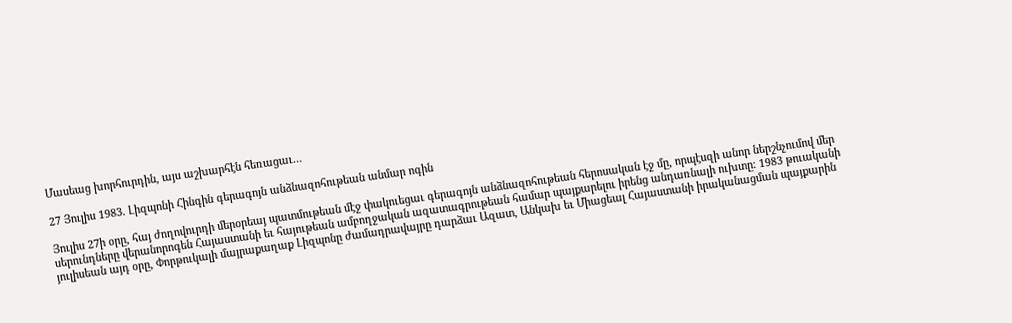Մասեաց խորհուրդին, այս աշխարհէն հեռացաւ…

27 Յուլիս 1983. Լիզպոնի Հինգին գերագոյն անձնազոհութեան անմար ոգին

Յուլիս 27ի օրը, հայ ժողովուրդի մերօրեայ պատմութեան մէջ փակուեցաւ գերագոյն անձնազոհութեան հերոսական էջ մը, որպէսզի անոր ներշնչումով մեր սերունդները վերանորոգեն Հայաստանի եւ հայութեան ամբողջական ազատագրութեան համար պայքարելու իրենց անդառնալի ուխտը։ 1983 թուականի յուլիսեան այդ օրը, Փորթուկալի մայրաքաղաք Լիզպոնը ժամադրավայրը դարձաւ Ազատ, Անկախ եւ Միացեալ Հայաստանի իրականացման պայքարին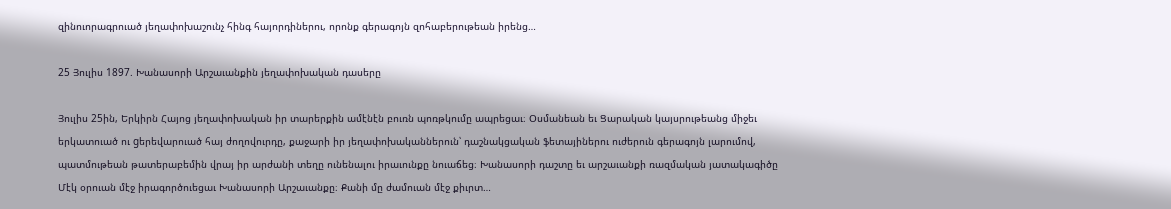զինուորագրուած յեղափոխաշունչ հինգ հայորդիներու, որոնք գերագոյն զոհաբերութեան իրենց…

25 Յուլիս 1897. Խանասորի Արշաւանքին յեղափոխական դասերը

Յուլիս 25ին, Երկիրն Հայոց յեղափոխական իր տարերքին ամէնէն բուռն պոռթկումը ապրեցաւ։ Օսմանեան եւ Ցարական կայսրութեանց միջեւ երկատուած ու gերեվարուած հայ ժողովուրդը, քաջարի իր յեղափոխականներուն՝ դաշնակցական ֆետայիներու ուժերուն գերագոյն լարումով, պատմութեան թատերաբեմին վրայ իր արժանի տեղը ունենալու իրաւունքը նուաճեց։ Խանասորի դաշտը եւ արշաւանքի ռազմական յատակագիծը Մէկ օրուան մէջ իրագործուեցաւ Խանասորի Արշաւանքը։ Քանի մը ժամուան մէջ քիւրտ…